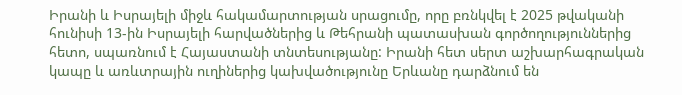Իրանի և Իսրայելի միջև հակամարտության սրացումը, որը բռնկվել է 2025 թվականի հունիսի 13-ին Իսրայելի հարվածներից և Թեհրանի պատասխան գործողություններից հետո, սպառնում է Հայաստանի տնտեսությանը: Իրանի հետ սերտ աշխարհագրական կապը և առևտրային ուղիներից կախվածությունը Երևանը դարձնում են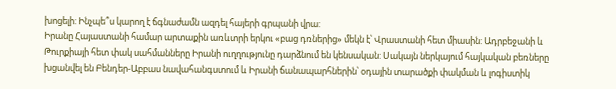խոցելի: Ինչպե՞ս կարող է ճգնաժամն ազդել հայերի գրպանի վրա:
Իրանը Հայաստանի համար արտաքին առևտրի երկու «բաց դռներից» մեկն է՝ Վրաստանի հետ միասին: Ադրբեջանի և Թուրքիայի հետ փակ սահմանները Իրանի ուղղությունը դարձնում են կենսական: Սակայն ներկայում հայկական բեռները խցանվել են Բենդեր-Աբբաս նավահանգստում և Իրանի ճանապարհներին՝ օդային տարածքի փակման և լոգիստիկ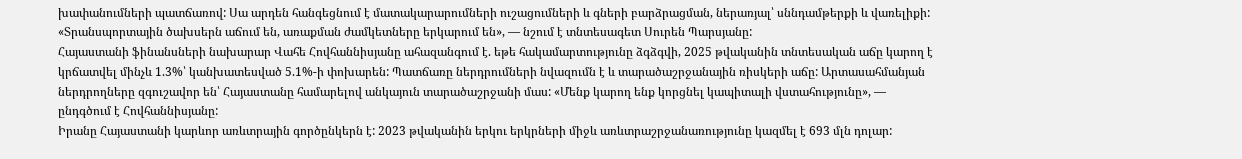խափանումների պատճառով: Սա արդեն հանգեցնում է մատակարարումների ուշացումների և գների բարձրացման, ներառյալ՝ սննդամթերքի և վառելիքի: «Տրանսպորտային ծախսերն աճում են, առաքման ժամկետները երկարում են», — նշում է տնտեսագետ Սուրեն Պարսյանը:
Հայաստանի ֆինանսների նախարար Վահե Հովհաննիսյանը ահազանգում է. եթե հակամարտությունը ձգձգվի, 2025 թվականին տնտեսական աճը կարող է կրճատվել մինչև 1.3%՝ կանխատեսված 5.1%-ի փոխարեն: Պատճառը ներդրումների նվազումն է և տարածաշրջանային ռիսկերի աճը: Արտասահմանյան ներդրողները զգուշավոր են՝ Հայաստանը համարելով անկայուն տարածաշրջանի մաս: «Մենք կարող ենք կորցնել կապիտալի վստահությունը», — ընդգծում է Հովհաննիսյանը:
Իրանը Հայաստանի կարևոր առևտրային գործընկերն է: 2023 թվականին երկու երկրների միջև առևտրաշրջանառությունը կազմել է 693 մլն դոլար: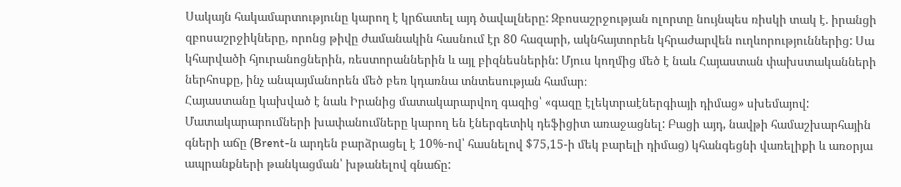Սակայն հակամարտությունը կարող է կրճատել այդ ծավալները: Զբոսաշրջության ոլորտը նույնպես ռիսկի տակ է. իրանցի զբոսաշրջիկները, որոնց թիվը ժամանակին հասնում էր 80 հազարի, ակնհայտորեն կհրաժարվեն ուղևորություններից: Սա կհարվածի հյուրանոցներին, ռեստորաններին և այլ բիզնեսներին: Մյուս կողմից մեծ է նաև Հայաստան փախստականների ներհոսքը, ինչ անպայմանորեն մեծ բեռ կդառնա տնտեսության համար։
Հայաստանը կախված է նաև Իրանից մատակարարվող գազից՝ «գազը էլեկտրաէներգիայի դիմաց» սխեմայով: Մատակարարումների խափանումները կարող են էներգետիկ դեֆիցիտ առաջացնել: Բացի այդ, նավթի համաշխարհային գների աճը (Brent-ն արդեն բարձրացել է 10%-ով՝ հասնելով $75,15-ի մեկ բարելի դիմաց) կհանգեցնի վառելիքի և առօրյա ապրանքների թանկացման՝ խթանելով գնաճը: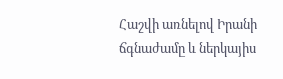Հաշվի առնելով Իրանի ճգնաժամը և ներկայիս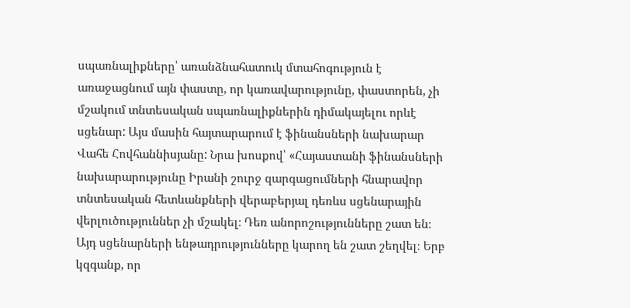սպառնալիքները՝ առանձնահատուկ մտահոգություն է առաջացնում այն փաստը, որ կառավարությունը, փաստորեն, չի մշակում տնտեսական սպառնալիքներին դիմակայելու որևէ սցենար: Այս մասին հայտարարում է ֆինանսների նախարար Վահե Հովհաննիսյանը: Նրա խոսքով՝ «Հայաստանի ֆինանսների նախարարությունը Իրանի շուրջ զարգացումների հնարավոր տնտեսական հետևանքների վերաբերյալ դեռևս սցենարային վերլուծություններ չի մշակել։ Դեռ անորոշությունները շատ են։ Այդ սցենարների ենթադրությունները կարող են շատ շեղվել։ Երբ կզգանք, որ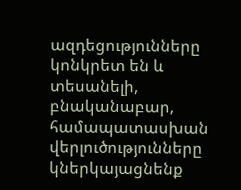ազդեցությունները կոնկրետ են և տեսանելի, բնականաբար, համապատասխան վերլուծությունները կներկայացնենք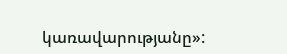կառավարությանը»: